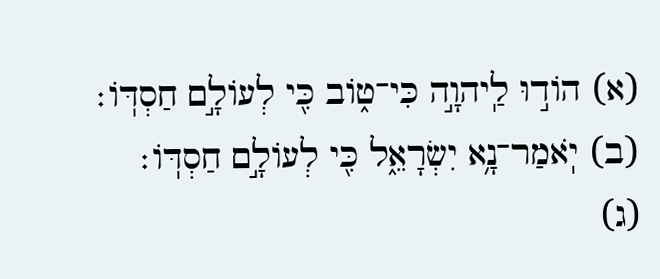(א) הוֹד֣וּ לַֽיהוָ֣ה כִּי־ט֑וֹב כִּ֖י לְעוֹלָ֣ם חַסְדּֽוֹ׃
(ב) יֹֽאמַר־נָ֥א יִשְׂרָאֵ֑ל כִּ֖י לְעוֹלָ֣ם חַסְדּֽוֹ׃
(ג)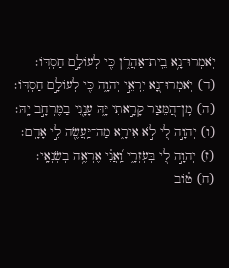יֹֽאמְרוּ־נָ֥א בֵֽית־אַהֲרֹ֑ן כִּ֖י לְעוֹלָ֣ם חַסְדּֽוֹ׃
(ד) יֹֽאמְרוּ־נָ֭א יִרְאֵ֣י יְהוָ֑ה כִּ֖י לְעוֹלָ֣ם חַסְדּֽוֹ׃
(ה) מִֽן־הַ֭מֵּצַר קָרָ֣אתִי יָּ֑הּ עָנָ֖נִי בַמֶּרְחָ֣ב יָֽהּ׃
(ו) יְהוָ֣ה לִ֭י לֹ֣א אִירָ֑א מַה־יַּֽעֲשֶׂ֖ה לִ֣י אָדָֽם׃
(ז) יְהוָ֣ה לִ֭י בְּעֹֽזְרָ֑י וַֽ֝אֲנִ֗י אֶרְאֶ֥ה בְשֹֽׂנְאָֽי׃
(ח) ט֗וֹב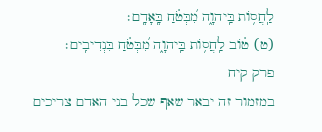לַֽחֲס֥וֹת בַּֽיהוָ֑ה מִ֝בְּטֹ֗חַ בָּֽאָדָֽם׃
(ט) ט֗וֹב לַֽחֲס֥וֹת בַּֽיהוָ֑ה מִ֝בְּטֹ֗חַ בִּנְדִיבִֽים׃
פרק קיח
במזמור זה יבאר שאף שכל בני האדם צריכים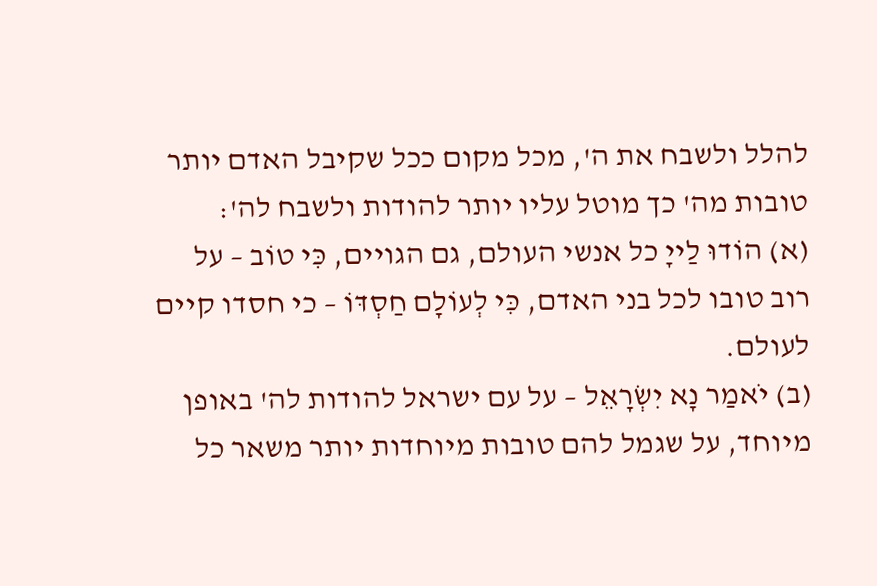להלל ולשבח את ה', מכל מקום ככל שקיבל האדם יותר טובות מה' כך מוטל עליו יותר להודות ולשבח לה':
(א) הוֹדוּ לַייָ כל אנשי העולם, גם הגויים, כִּי טוֹב – על רוב טובו לכל בני האדם, כִּי לְעוֹלָם חַסְדּוֹ – כי חסדו קיים לעולם.
(ב) יֹאמַר נָא יִשְׂרָאֵל – על עם ישראל להודות לה' באופן מיוחד, על שגמל להם טובות מיוחדות יותר משאר כל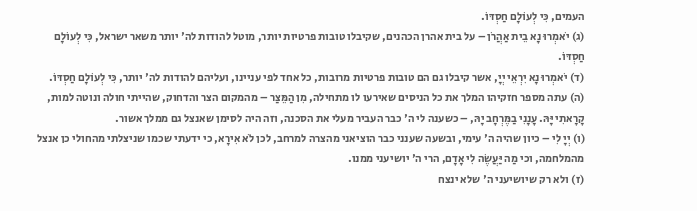העמים, כִּי לְעוֹלָם חַסְדּוֹ.
(ג) יֹאמְרוּ נָא בֵית אַהֲרֹן – על בית אהרן הכהנים, שקיבלו טובות פרטיות יותר, מוטל להודות לה' יותר משאר ישראל, כִּי לְעוֹלָם חַסְדּוֹ.
(ד) יֹאמְרוּ נָא יִרְאֵי יְיָ, אשר קיבלו גם הם טובות פרטיות מרובות, כל אחד לפי עניינו, ועליהם להודות לה' יותר, כִּי לְעוֹלָם חַסְדּוֹ.
(ה) עתה מספר חזקיהו המלך את כל הניסים שאירעו לו מתחילה, מִן הַמֵּצַר – מהמקום הצר והדחוק, שהייתי חולה ונוטה למות, קָרָאתִי יָּהּ. עָנָנִי בַמֶּרְחָב יָהּ, – כשענה לי ה' כבר העביר מעלי את הסכנה, וזה היה לסימן שאנצל גם ממלך אשור.
(ו) יְיָ לִי – כיון שהיה ה' עימי, ובשעה שענני כבר הוציאני מהצרה למרחב, לכן לֹא אִירָא, כי ידעתי שכמו שניצלתי מהחולי כן אנצל מהמלחמה, וכי מַה יַּעֲשֶׂה לִי אָדָם, הרי ה' יושיעני ממנו.
(ז) ולא רק שיושיעני ה' שלא ינצח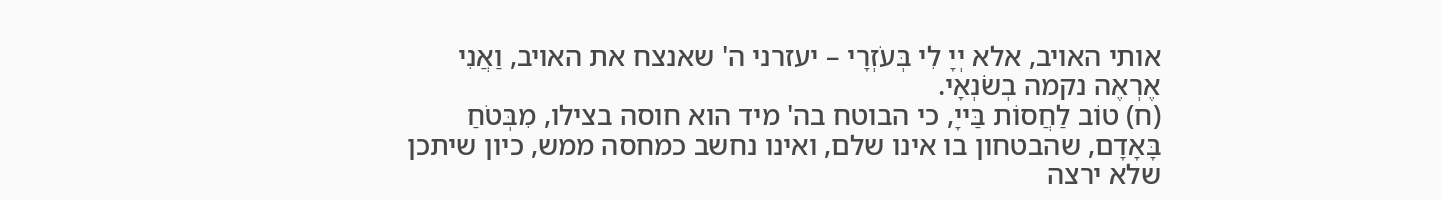אותי האויב, אלא יְיָ לִי בְּעֹזְרָי – יעזרני ה' שאנצח את האויב, וַאֲנִי אֶרְאֶה נקמה בְשֹׂנְאָי.
(ח) טוֹב לַחֲסוֹת בַּייָ, כי הבוטח בה' מיד הוא חוסה בצילו, מִבְּטֹחַ בָּאָדָם, שהבטחון בו אינו שלם, ואינו נחשב כמחסה ממש, כיון שיתכן שלא ירצה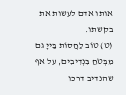אותו אדם לעשות את בקשתו.
(ט) טוֹב לַחֲסוֹת בַּייָ גם מִבְּטֹחַ בִּנְדִיבִים, על אף שהנדיב דרכו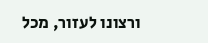ורצונו לעזור, מכל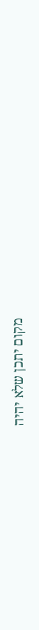מקום יתכן שלא יהיה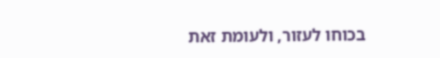בכוחו לעזור, ולעומת זאת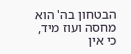הבטחון בה' הוא מחסה ועוז מיד, כי אין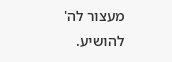מעצור לה' להושיע.